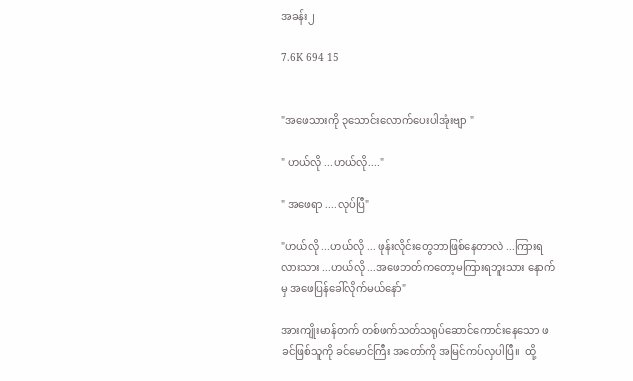အခန်း၂

7.6K 694 15


"အဖေသားကို ၃သောင်းလောက်ပေးပါအုံးဗျာ "

" ဟယ်လို ...ဟယ်လို...."

" အဖေရာ ....လုပ်ပြီ"

"ဟယ်လို ...ဟယ်လို ... ဖုန်းလိုင်းတွေဘာဖြစ်နေတာလဲ ...ကြားရလားသား ...ဟယ်လို ...အဖေဘတ်ကတော့မကြားရဘူးသား နောက်မှ အဖေပြန်ခေါ်လိုက်မယ်နော်"

အားကျိုးမာန်တက် တစ်ဖက်သတ်သရုပ်ဆောင်ကောင်းနေသော ဖခင်ဖြစ်သူကို ခင်မောင်ကြီး အတော်ကို အမြင်ကပ်လှပါပြီ။  ထို့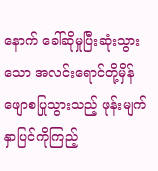နောက် ခေါ်ဆိုမှုပြီးဆုံးသွားသော အလင်းရောင်တို့မှိန်ဖျောစပြုသွားသည့် ဖုန်းမျက်နှာပြင်ကိုကြည့်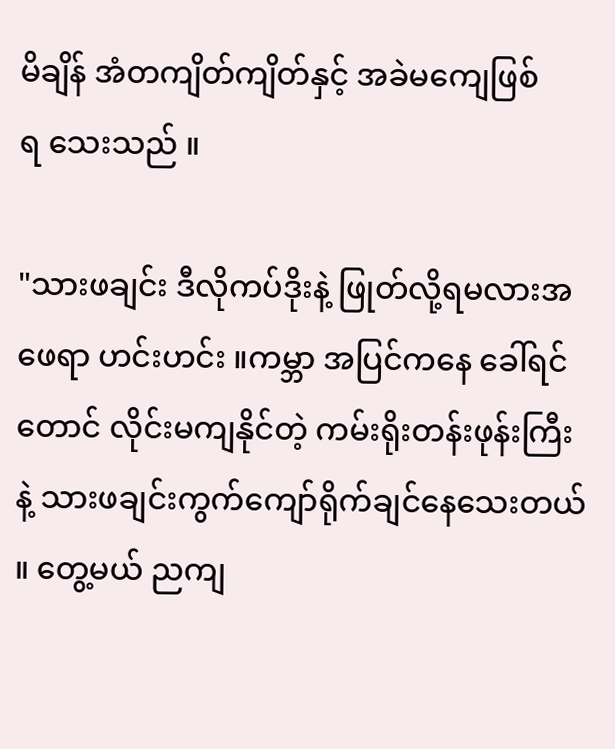မိချိန် အံတကျိတ်ကျိတ်နှင့် အခဲမကျေဖြစ်ရ‌ ‌သေးသည် ။

"သားဖချင်း ဒီလိုကပ်ဒိုးနဲ့ ဖြုတ်လို့ရမလားအဖေရာ ဟင်းဟင်း ။ကမ္ဘာ အပြင်ကနေ ခေါ်ရင်တောင် လိုင်းမကျနိုင်တဲ့ ကမ်းရိုးတန်းဖုန်းကြီးနဲ့ သားဖချင်းကွက်ကျော်ရိုက်ချင်နေသေးတယ် ။ တွေ့မယ် ညကျ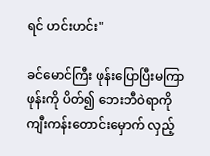ရင် ဟင်းဟင်း"

ခင်မောင်ကြီး ဖုန်းပြောပြီးမကြာ ဖုန်းကို ပိတ်၍ ဘေးဘီဝဲရာကို ကျီးကန်းတောင်းမှောက် လှည့်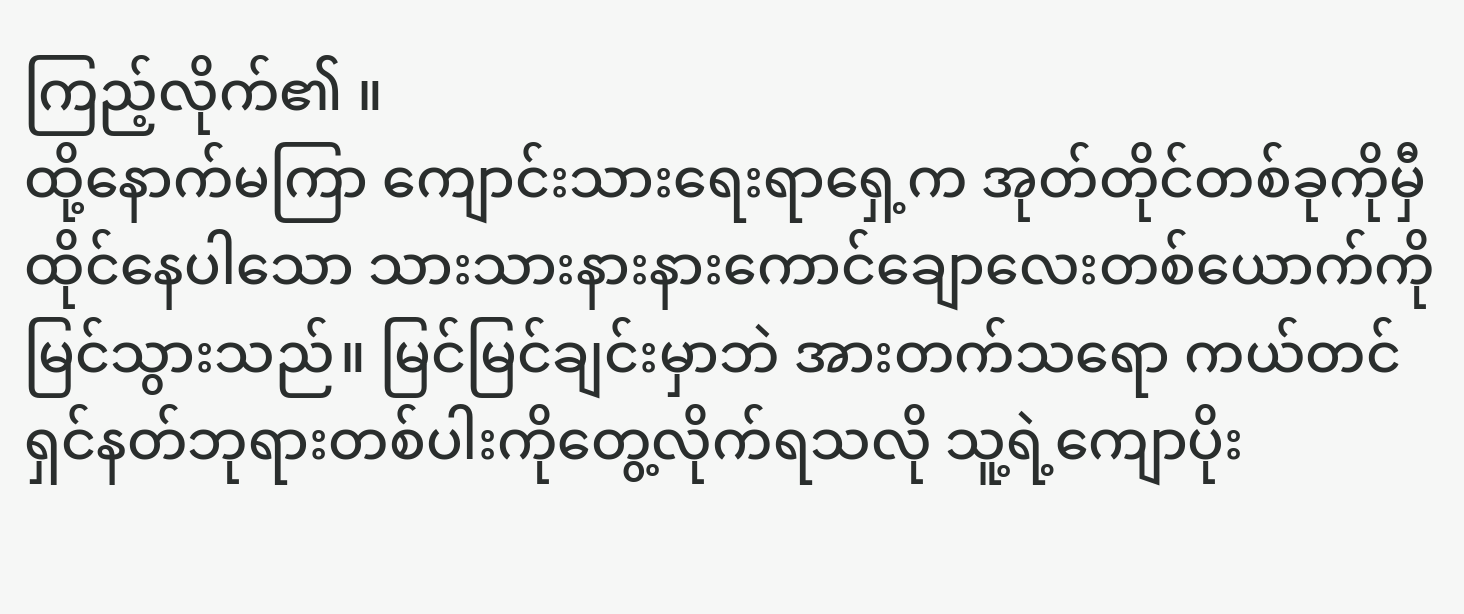ကြည့်လိုက်၏ ။
ထို့နောက်မကြာ ကျောင်းသားရေးရာရှေ့က အုတ်တိုင်တစ်ခုကိုမှီထိုင်နေပါသော သားသားနားနားကောင်ချောလေးတစ်ယောက်ကို မြင်သွားသည်။ မြင်မြင်ချင်းမှာဘဲ အားတက်သရော ကယ်တင်ရှင်နတ်ဘုရားတစ်ပါးကိုတွေ့လိုက်ရသလို သူ့ရဲ့ကျောပိုး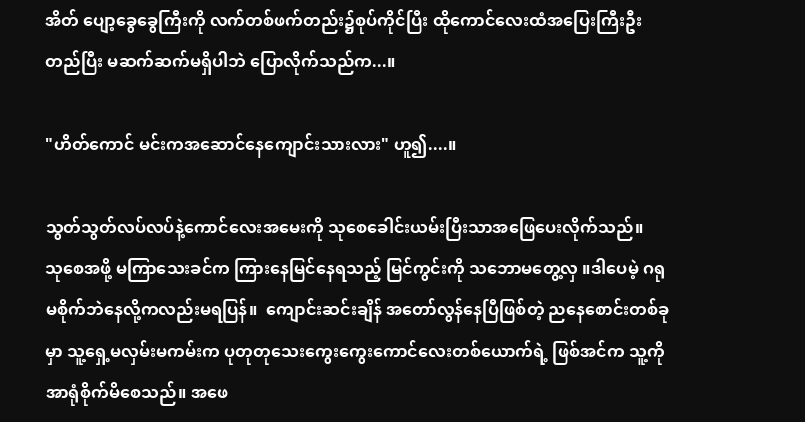အိတ် ပျော့ခွေခွေကြီးကို လက်တစ်ဖက်တည်း၌စုပ်ကိုင်ပြီး ထိုကောင်လေးထံအပြေးကြီးဦးတည်ပြီး မဆက်ဆက်မရှိပါဘဲ ပြောလိုက်သည်က...။

"ဟိတ်ကောင် မင်းကအဆောင်နေကျောင်းသားလား" ဟူ၍....။

သွတ်သွတ်လပ်လပ်နဲ့ကောင်လေးအမေးကို သုစေခေါင်းယမ်းပြီးသာအဖြေပေးလိုက်သည်။
သုစေအဖို့ မကြာသေးခင်က ကြားနေမြင်နေရသည့် မြင်ကွင်းကို သဘောမတွေ့လှ ။ဒါပေမဲ့ ဂရုမစိုက်ဘဲနေလို့ကလည်းမရပြန်။  ကျောင်းဆင်းချိန် အတော်လွန်နေပြီဖြစ်တဲ့ ညနေစောင်းတစ်ခုမှာ သူ့ရှေ့မလှမ်းမကမ်းက ပုတုတုသေးကွေးကွေးကောင်လေးတစ်ယောက်ရဲ့ ဖြစ်အင်က သူ့ကို အာရုံစိုက်မိစေသည်။ အဖေ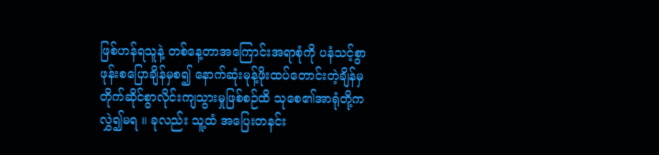ဖြစ်ဟန်ရသူနဲ့ တစ်နေ့တာအကြောင်းအရာစုံကို ပနံသင့်စွာဖုန်းစပြောချိန်မှစ၍ နောက်ဆုံးမုန့်ဖိုးထပ်တောင်းတဲ့ချိန်မှ တိုက်ဆိုင်စွာလိုင်းကျသွားမှုဖြစ်စဉ်ထိ သုစေ၏အာရုံတို့ကလွှဲ၍မရ ။ ခုလည်း သူ့ထံ အပြေးတနင်း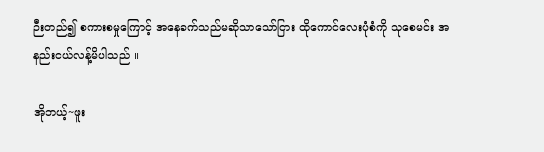ဉီးတည်၍ စကားစမှုကြောင့် အနေခက်သည်မဆိုသာသော်ငြား ထိုကောင်လေးပုံစံကို သုစေမင်း အနည်းငယ်လန့်မိပါသည် ။

အိုဘယ့်~ဖူး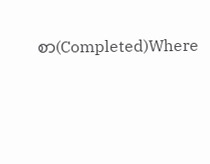စာ(Completed)Where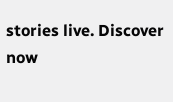stories live. Discover now